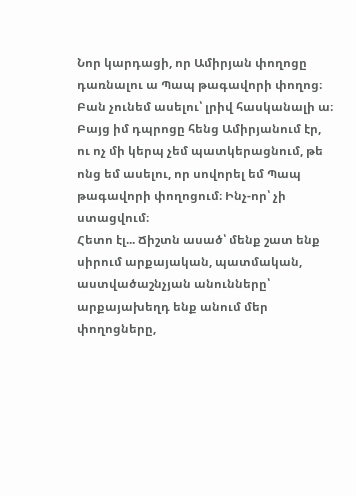Նոր կարդացի, որ Ամիրյան փողոցը դառնալու ա Պապ թագավորի փողոց։
Բան չունեմ ասելու՝ լրիվ հասկանալի ա։ Բայց իմ դպրոցը հենց Ամիրյանում էր, ու ոչ մի կերպ չեմ պատկերացնում, թե ոնց եմ ասելու, որ սովորել եմ Պապ թագավորի փողոցում։ Ինչ-որ՝ չի ստացվում։
Հետո էլ... Ճիշտն ասած՝ մենք շատ ենք սիրում արքայական, պատմական, աստվածաշնչյան անունները՝ արքայախեղդ ենք անում մեր փողոցները,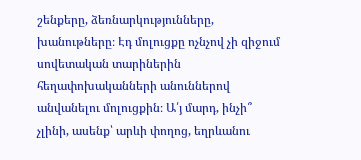շենքերը, ձեռնարկությունները, խանութները։ Էդ մոլուցքը ոչնչով չի զիջում սովետական տարիներին հեղափոխականների անուններով անվանելու մոլուցքին։ Ա՛յ մարդ, ինչի՞ չլինի, ասենք՝ արևի փողոց, եղրևանու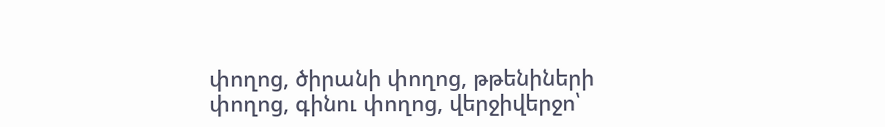փողոց, ծիրանի փողոց, թթենիների փողոց, գինու փողոց, վերջիվերջո՝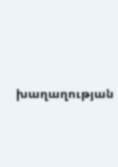խաղաղության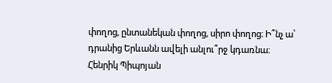փողոց, ընտանեկան փողոց, սիրո փողոց։ Ի՞նչ ա՝ դրանից Երևանն ավելի անլու՞րջ կդառնա։
Հենրիկ Պիպոյան